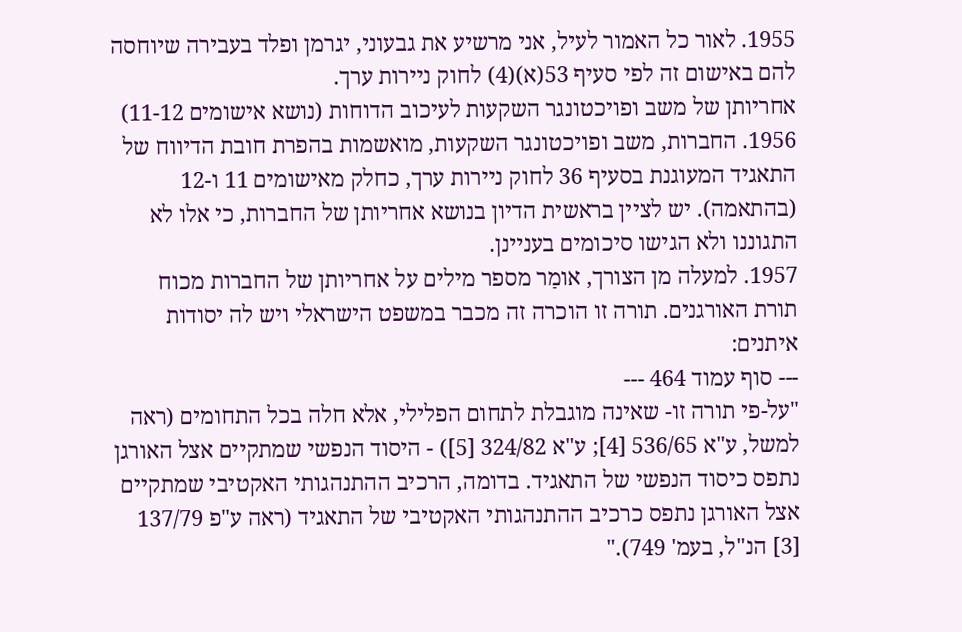1955. לאור כל האמור לעיל, אני מרשיע את גבעוני, יגרמן ופלד בעבירה שיוחסה להם באישום זה לפי סעיף 53(א)(4) לחוק ניירות ערך.
אחריותן של משב ופויכטונגר השקעות לעיכוב הדוחות (נושא אישומים 11-12)
1956. החברות, משב ופויכטונגר השקעות, מואשמות בהפרת חובת הדיווח של התאגיד המעוגנת בסעיף 36 לחוק ניירות ערך, כחלק מאישומים 11 ו-12 (בהתאמה). יש לציין בראשית הדיון בנושא אחריותן של החברות, כי אלו לא התגוננו ולא הגישו סיכומים בעניינן.
1957. למעלה מן הצורך, אומַר מספר מילים על אחריותן של החברות מכוח תורת האורגנים. תורה זו הוכרה זה מכבר במשפט הישראלי ויש לה יסודות איתנים:
--- סוף עמוד 464 ---
"על-פי תורה זו- שאינה מוגבלת לתחום הפלילי, אלא חלה בכל התחומים (ראה למשל, ע"א 536/65 [4]; ע"א 324/82 [5]) - היסוד הנפשי שמתקיים אצל האורגן נתפס כיסוד הנפשי של התאגיד. בדומה, הרכיב ההתנהגותי האקטיבי שמתקיים אצל האורגן נתפס כרכיב ההתנהגותי האקטיבי של התאגיד (ראה ע"פ 137/79 [3] הנ"ל, בעמ' 749)."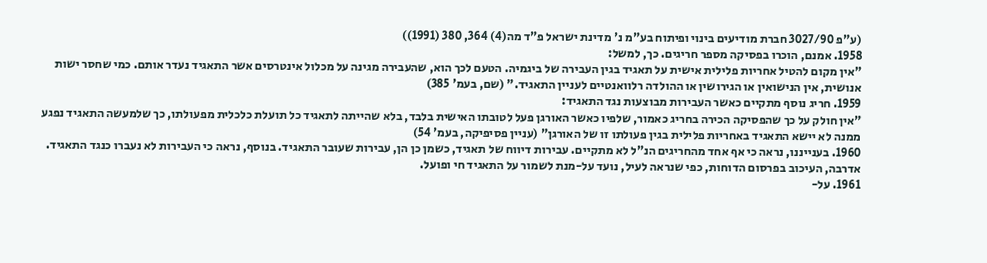(ע"פ 3027/90 חברת מודיעים בינוי ופיתוח בע"מ נ' מדינת ישראל פ"ד מה(4) 364, 380 (1991))
1958. אמנם, הוכרו בפסיקה מספר חריגים. כך, למשל:
"אין מקום להטיל אחריות פלילית אישית על תאגיד בגין העבירה של ביגמיה. הטעם לכך הוא, שהעבירה מגינה על מכלול אינטרסים אשר התאגיד נעדר אותם. כמי שחסר ישות אנושית, אין הנישואין או הגירושין או ההולדה רלוואנטיים לעניין התאגיד." (שם, בעמ' 385)
1959. חריג נוסף מתקיים כאשר העבירות מבוצעות נגד התאגיד:
"אין חולק על כך שהפסיקה הכירה בחריג כאמור, שלפיו כאשר האורגן פעל לטובתו האישית בלבד, בלא שהייתה לתאגיד כל תועלת כלכלית מפעולתו, כך שלמעשה התאגיד נפגע ממנה לא יישא התאגיד באחריות פלילית בגין פעולתו זו של האורגן" (עניין פסיפיקה, בעמ' 54)
1960. בענייננו, נראה כי אף אחד מהחריגים הנ"ל לא מתקיים. עבירות דיווח של תאגיד, כשמן כן הן, עבירות שעובר התאגיד. בנוסף, נראה כי העבירות לא נעברו כנגד התאגיד. אדרבה, העיכוב בפרסום הדוחות, כפי שנראה לעיל, נועד על-מנת לשמור על התאגיד חי ופועל.
1961. על-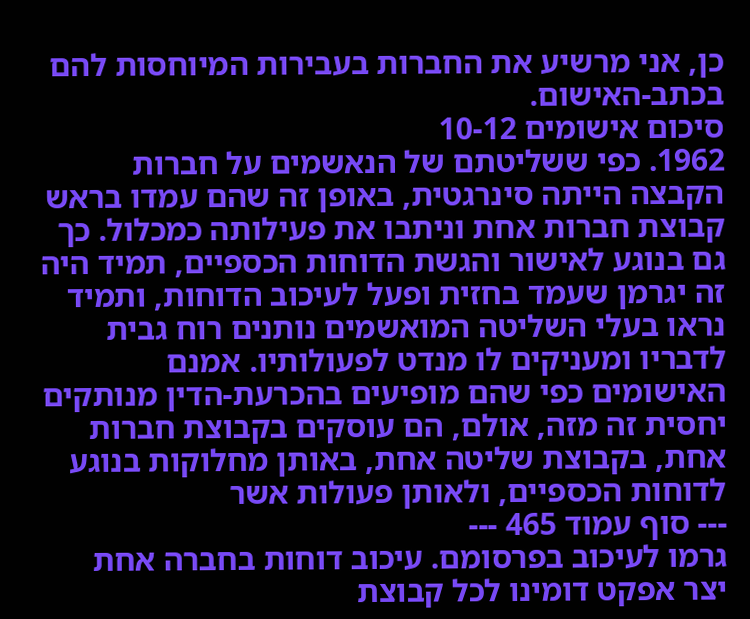כן, אני מרשיע את החברות בעבירות המיוחסות להם בכתב-האישום.
סיכום אישומים 10-12
1962. כפי ששליטתם של הנאשמים על חברות הקבצה הייתה סינרגטית, באופן זה שהם עמדו בראש קבוצת חברות אחת וניתבו את פעילותה כמכלול. כך גם בנוגע לאישור והגשת הדוחות הכספיים, תמיד היה זה יגרמן שעמד בחזית ופעל לעיכוב הדוחות, ותמיד נראו בעלי השליטה המואשמים נותנים רוח גבית לדבריו ומעניקים לו מנדט לפעולותיו. אמנם האישומים כפי שהם מופיעים בהכרעת-הדין מנותקים יחסית זה מזה, אולם, הם עוסקים בקבוצת חברות אחת, בקבוצת שליטה אחת, באותן מחלוקות בנוגע לדוחות הכספיים, ולאותן פעולות אשר
--- סוף עמוד 465 ---
גרמו לעיכוב בפרסומם. עיכוב דוחות בחברה אחת יצר אפקט דומינו לכל קבוצת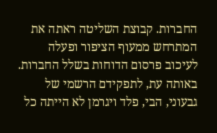החברות. קבוצת השליטה ראתה את המתרחש ממעוף הציפור ופעלה לעיכוב פרסום הדוחות בשלל החברות. באותה עת, לתפקידם הרשמי של גבעוני, הבי, פלד ויגרמן לא הייתה כל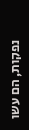נפקות, הם עשו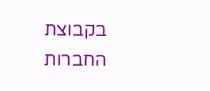בקבוצת החברות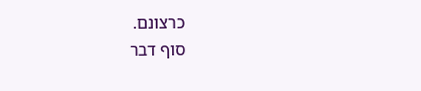כרצונם.
סוף דבר